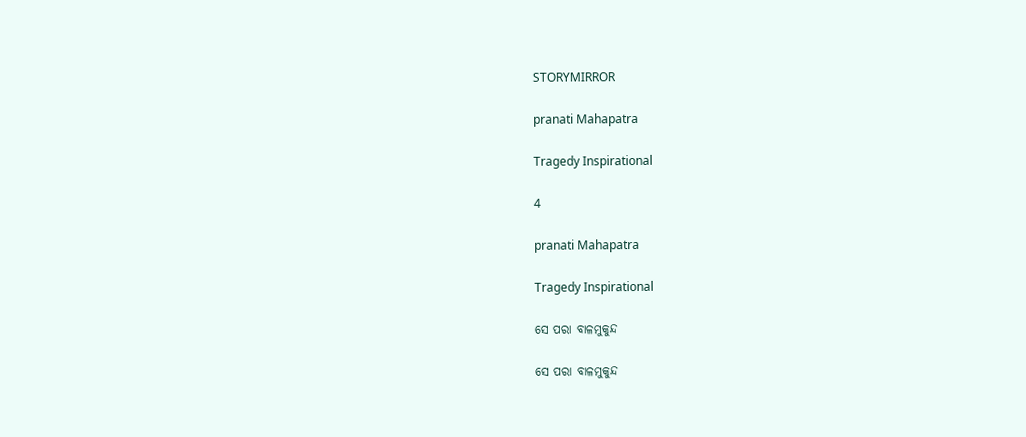STORYMIRROR

pranati Mahapatra

Tragedy Inspirational

4

pranati Mahapatra

Tragedy Inspirational

ସେ ପରା ବାଳମୁକୁନ୍ଦ

ସେ ପରା ବାଳମୁକୁନ୍ଦ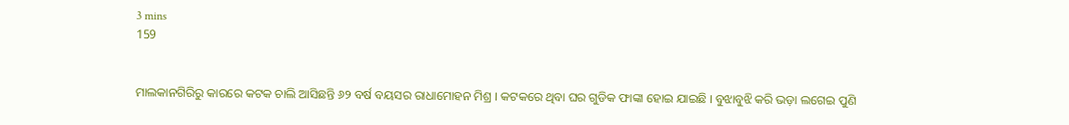3 mins
159


ମାଲକାନଗିରିରୁ କାରରେ କଟକ ଚାଲି ଆସିଛନ୍ତି ୬୨ ବର୍ଷ ବୟସର ରାଧାମୋହନ ମିଶ୍ର । କଟକରେ ଥିବା ଘର ଗୁଡିକ ଫାଙ୍କା ହୋଇ ଯାଇଛି । ବୁଝାବୁଝି କରି ଭଡ଼ା ଲଗେଇ ପୁଣି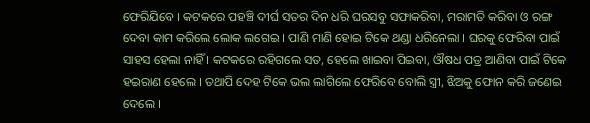ଫେରିଯିବେ । କଟକରେ ପହଞ୍ଚି ଦୀର୍ଘ ସତର ଦିନ ଧରି ଘରସବୁ ସଫାକରିବା, ମରାମତି କରିବା ଓ ରଙ୍ଗ ଦେବା କାମ କରିଲେ ଲୋକ ଲଗେଇ । ପାଣି ମାଣି ହୋଇ ଟିକେ ଥଣ୍ଡା ଧରିନେଲା । ଘରକୁ ଫେରିବା ପାଇଁ ସାହସ ହେଲା ନାହିଁ । କଟକରେ ରହିଗଲେ ସତ, ହେଲେ ଖାଇବା ପିଇବା, ଔଷଧ ପତ୍ର ଆଣିବା ପାଇଁ ଟିକେ ହଇରାଣ ହେଲେ । ତଥାପି ଦେହ ଟିକେ ଭଲ ଲାଗିଲେ ଫେରିବେ ବୋଲି ସ୍ତ୍ରୀ, ଝିଅକୁ ଫୋନ କରି ଜଣେଇ ଦେଲେ ।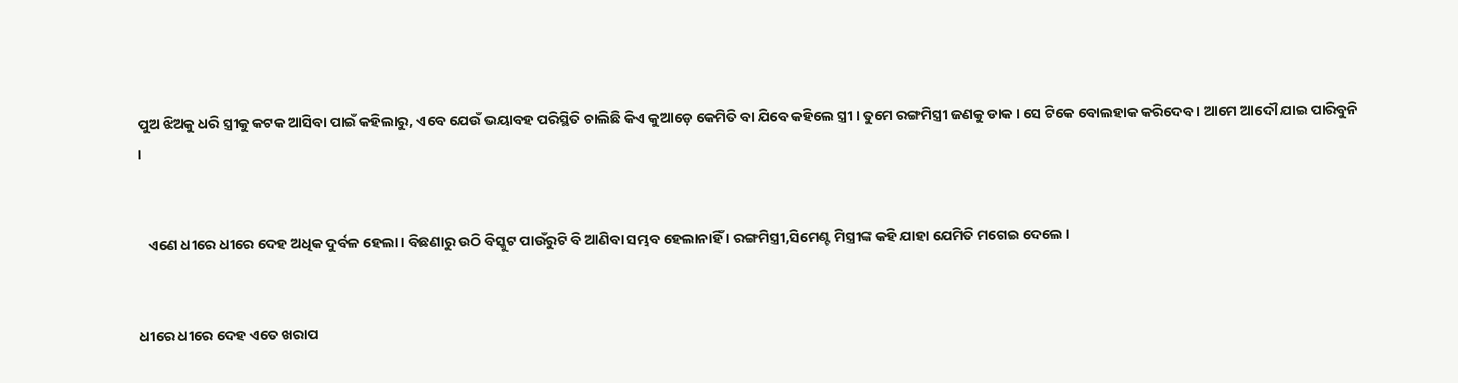ପୁଅ ଝିଅକୁ ଧରି ସ୍ତ୍ରୀକୁ କଟକ ଆସିବା ପାଇଁ କହିଲାରୁ, ଏବେ ଯେଉଁ ଭୟାବହ ପରିସ୍ଥିତି ଚାଲିଛି କିଏ କୁଆଡ଼େ କେମିତି ବା ଯିବେ କହିଲେ ସ୍ତ୍ରୀ । ତୁମେ ରଙ୍ଗମିସ୍ତ୍ରୀ ଜଣକୁ ଡାକ । ସେ ଟିକେ ବୋଲହାକ କରିଦେବ । ଆମେ ଆଦୌ ଯାଇ ପାରିବୁନି ।


   ଏଣେ ଧୀରେ ଧୀରେ ଦେହ ଅଧିକ ଦୁର୍ବଳ ହେଲା । ବିଛଣାରୁ ଉଠି ବିସ୍କୁଟ ପାଉଁରୁଟି ବି ଆଣିବା ସମ୍ଭବ ହେଲାନାହିଁ । ରଙ୍ଗମିସ୍ତ୍ରୀ,ସିମେଣ୍ଟ ମିସ୍ତ୍ରୀଙ୍କ କହି ଯାହା ଯେମିତି ମଗେଇ ଦେଲେ ।


ଧୀରେ ଧୀରେ ଦେହ ଏତେ ଖରାପ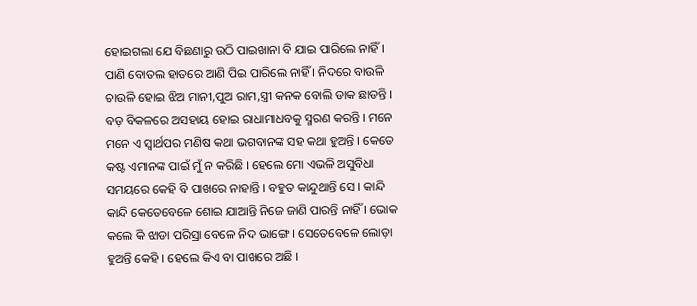ହୋଇଗଲା ଯେ ବିଛଣାରୁ ଉଠି ପାଇଖାନା ବି ଯାଇ ପାରିଲେ ନାହିଁ । ପାଣି ବୋତଲ ହାତରେ ଆଣି ପିଇ ପାରିଲେ ନାହିଁ । ନିଦରେ ବାଉଳି ଚାଉଳି ହୋଇ ଝିଅ ମାନୀ,ପୁଅ ରାମ,ସ୍ତ୍ରୀ କନକ ବୋଲି ଡାକ ଛାଡନ୍ତି । ବଡ଼ ବିକଳରେ ଅସହାୟ ହୋଇ ରାଧାମାଧବକୁ ସ୍ମରଣ କରନ୍ତି । ମନେ ମନେ ଏ ସ୍ଵାର୍ଥପର ମଣିଷ କଥା ଭଗବାନଙ୍କ ସହ କଥା ହୁଅନ୍ତି । କେତେ କଷ୍ଟ ଏମାନଙ୍କ ପାଇଁ ମୁଁ ନ କରିଛି । ହେଲେ ମୋ ଏଭଳି ଅସୁବିଧା ସମୟରେ କେହି ବି ପାଖରେ ନାହାନ୍ତି । ବହୁତ କାନ୍ଦୁଥାନ୍ତି ସେ । କାନ୍ଦି କାନ୍ଦି କେତେବେଳେ ଶୋଇ ଯାଆନ୍ତି ନିଜେ ଜାଣି ପାରନ୍ତି ନାହିଁ । ଭୋକ କଲେ କି ଝାଡା ପରିସ୍ରା ବେଳେ ନିଦ ଭାଙ୍ଗେ । ସେତେବେଳେ ଲୋଡ଼ା ହୁଅନ୍ତି କେହି । ହେଲେ କିଏ ବା ପାଖରେ ଅଛି ।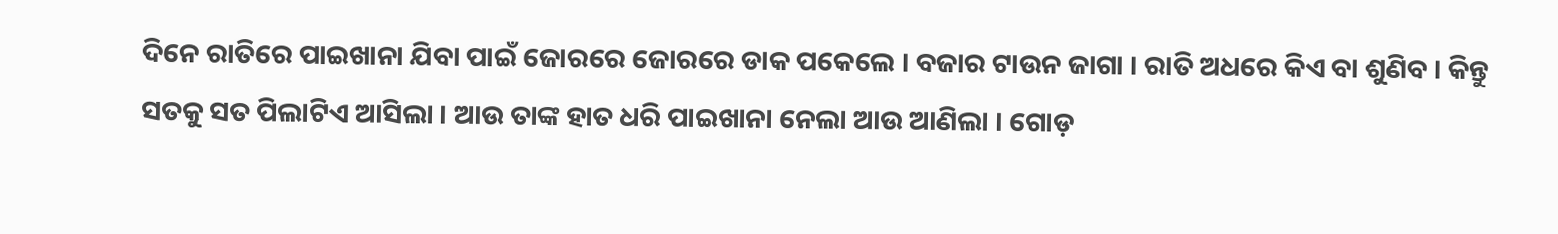ଦିନେ ରାତିରେ ପାଇଖାନା ଯିବା ପାଇଁ ଜୋରରେ ଜୋରରେ ଡାକ ପକେଲେ । ବଜାର ଟାଉନ ଜାଗା । ରାତି ଅଧରେ କିଏ ବା ଶୁଣିବ । କିନ୍ତୁ ସତକୁ ସତ ପିଲାଟିଏ ଆସିଲା । ଆଉ ତାଙ୍କ ହାତ ଧରି ପାଇଖାନା ନେଲା ଆଉ ଆଣିଲା । ଗୋଡ଼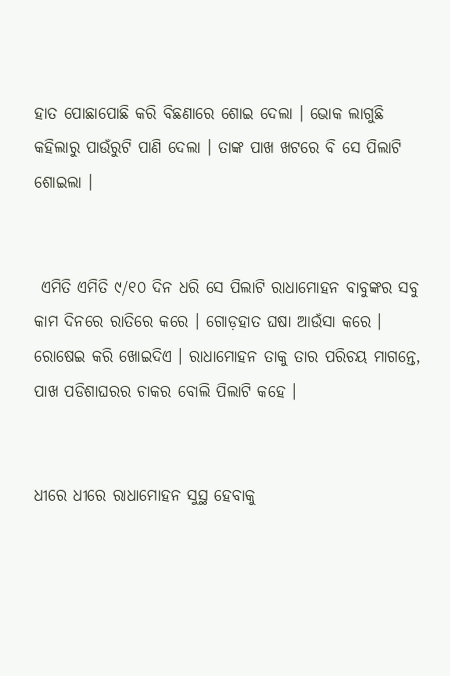ହାତ ପୋଛାପୋଛି କରି ବିଛଣାରେ ଶୋଇ ଦେଲା । ଭୋକ ଲାଗୁଛି କହିଲାରୁ ପାଉଁରୁଟି ପାଣି ଦେଲା । ତାଙ୍କ ପାଖ ଖଟରେ ବି ସେ ପିଲାଟି ଶୋଇଲା ।


 ଏମିତି ଏମିତି ୯/୧୦ ଦିନ ଧରି ସେ ପିଲାଟି ରାଧାମୋହନ ବାବୁଙ୍କର ସବୁ କାମ ଦିନରେ ରାତିରେ କରେ । ଗୋଡ଼ହାତ ଘଷା ଆଉଁସା କରେ । ରୋଷେଇ କରି ଖୋଇଦିଏ । ରାଧାମୋହନ ତାକୁ ତାର ପରିଚୟ ମାଗନ୍ତେ, ପାଖ ପଡିଶାଘରର ଚାକର ବୋଲି ପିଲାଟି କହେ ।


ଧୀରେ ଧୀରେ ରାଧାମୋହନ ସୁସ୍ଥ ହେବାକୁ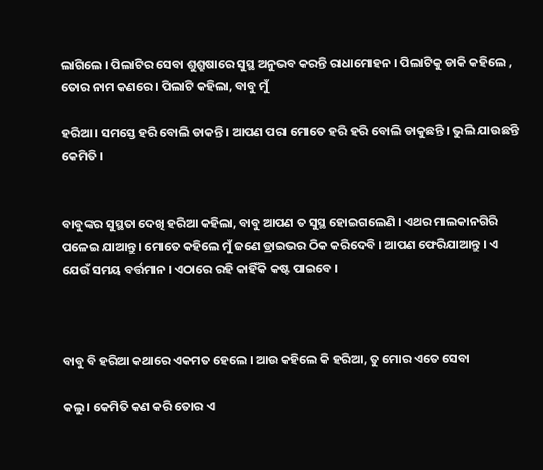ଲାଗିଲେ । ପିଲାଟିର ସେବା ଶୁଶ୍ରୁଷାରେ ସୁସ୍ଥ ଅନୁଭବ କରନ୍ତି ରାଧାମୋହନ । ପିଲାଟିକୁ ଡାକି କହିଲେ , ତୋର ନାମ କଣରେ । ପିଲାଟି କହିଲା, ବାବୁ ମୁଁ

ହରିଆ । ସମସ୍ତେ ହରି ବୋଲି ଡାକନ୍ତି । ଆପଣ ପରା ମୋତେ ହରି ହରି ବୋଲି ଡାକୁଛନ୍ତି । ଭୁଲି ଯାଉଛନ୍ତି କେମିତି ।


ବାବୁଙ୍କର ସୁସ୍ଥତା ଦେଖି ହରିଆ କହିଲା, ବାବୁ ଆପଣ ତ ସୁସ୍ଥ ହୋଇଗଲେଣି । ଏଥର ମାଲକାନଗିରି ପଳେଇ ଯାଆନ୍ତୁ । ମୋତେ କହିଲେ ମୁଁ ଜଣେ ଡ୍ରାଇଭର ଠିକ କରିଦେବି । ଆପଣ ଫେରିଯାଆନ୍ତୁ । ଏ ଯେଉଁ ସମୟ ବର୍ତ୍ତମାନ । ଏଠାରେ ରହି କାହିଁକି କଷ୍ଟ ପାଇବେ ।



ବାବୁ ବି ହରିଆ କଥାରେ ଏକମତ ହେଲେ । ଆଉ କହିଲେ କି ହରିଆ, ତୁ ମୋର ଏତେ ସେବା

କଲୁ । କେମିତି କଣ କରି ତୋର ଏ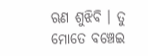ଋଣ ଶୁଝିବି । ତୁ ମୋତେ ବଞ୍ଚେଇ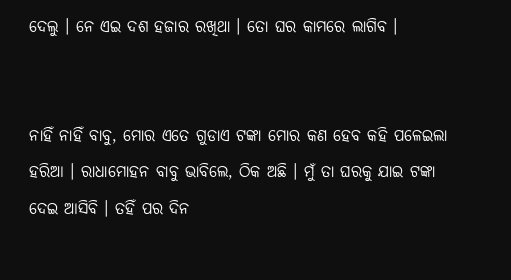ଦେଲୁ । ନେ ଏଇ ଦଶ ହଜାର ରଖିଥା । ତୋ ଘର କାମରେ ଲାଗିବ ।


ନାହିଁ ନାହିଁ ବାବୁ, ମୋର ଏତେ ଗୁଡାଏ ଟଙ୍କା ମୋର କଣ ହେବ କହି ପଳେଇଲା ହରିଆ । ରାଧାମୋହନ ବାବୁ ଭାବିଲେ, ଠିକ ଅଛି । ମୁଁ ତା ଘରକୁ ଯାଇ ଟଙ୍କା ଦେଇ ଆସିବି । ତହିଁ ପର ଦିନ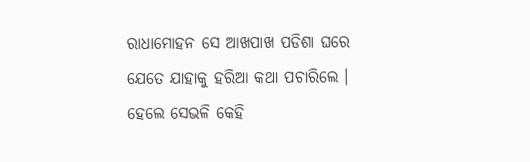ରାଧାମୋହନ ସେ ଆଖପାଖ ପଡିଶା ଘରେ ଯେତେ ଯାହାକୁ ହରିଆ କଥା ପଚାରିଲେ । ହେଲେ ସେଭଳି କେହି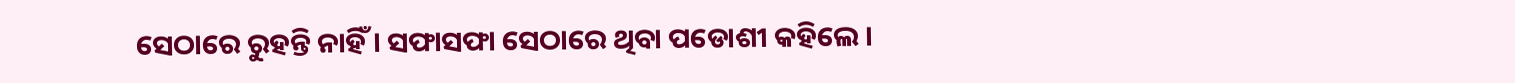ସେଠାରେ ରୁହନ୍ତି ନାହିଁ । ସଫାସଫା ସେଠାରେ ଥିବା ପଡୋଶୀ କହିଲେ ।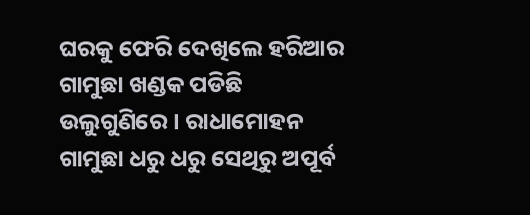ଘରକୁ ଫେରି ଦେଖିଲେ ହରିଆର ଗାମୁଛା ଖଣ୍ଡକ ପଡିଛି ଉଲୁଗୁଣିରେ । ରାଧାମୋହନ ଗାମୁଛା ଧରୁ ଧରୁ ସେଥିରୁ ଅପୂର୍ବ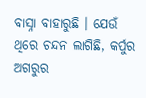ବାସ୍ନା ବାହାରୁଛି । ଯେଉଁ ଥିରେ ଚନ୍ଦନ ଲାଗିଛି, କର୍ପୁର ଅଗରୁର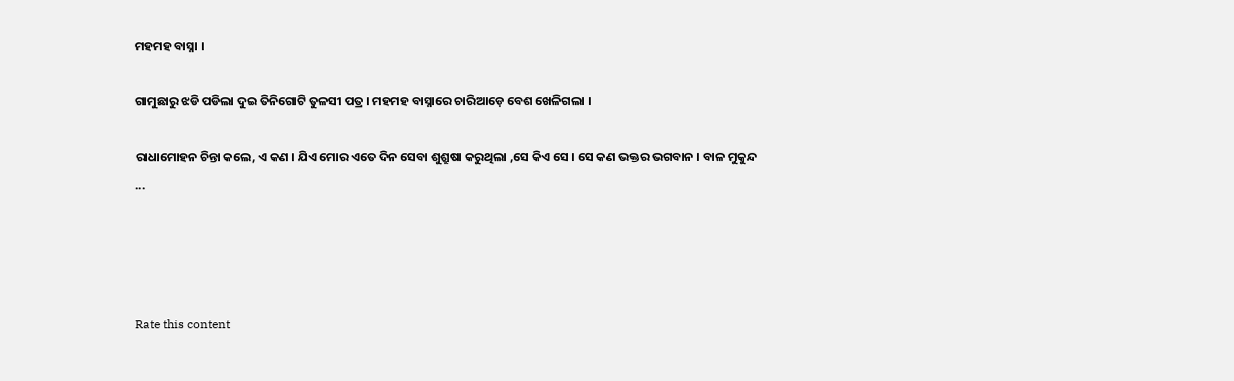ମହମହ ବାସ୍ନା ।

ଗାମୁଛାରୁ ଝଡି ପଡିଲା ଦୁଇ ତିନିଗୋଟି ତୁଳସୀ ପତ୍ର । ମହମହ ବାସ୍ନାରେ ଚାରିଆଡ଼େ ବେଶ ଖେଳିଗଲା ।

ରାଧାମୋହନ ଚିନ୍ତା କଲେ, ଏ କଣ । ଯିଏ ମୋର ଏତେ ଦିନ ସେବା ଶୁଶ୍ରୁଷା କରୁଥିଲା ,ସେ କିଏ ସେ । ସେ କଣ ଭକ୍ତର ଭଗବାନ । ବାଳ ମୁକୁନ୍ଦ ...




Rate this content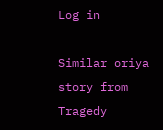Log in

Similar oriya story from Tragedy